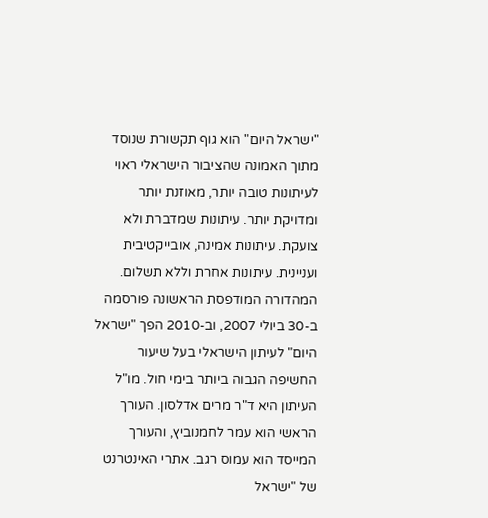"ישראל היום" הוא גוף תקשורת שנוסד מתוך האמונה שהציבור הישראלי ראוי לעיתונות טובה יותר, מאוזנת יותר ומדויקת יותר. עיתונות שמדברת ולא צועקת. עיתונות אמינה, אובייקטיבית ועניינית. עיתונות אחרת וללא תשלום. המהדורה המודפסת הראשונה פורסמה ב-30 ביולי 2007, וב-2010 הפך "ישראל היום" לעיתון הישראלי בעל שיעור החשיפה הגבוה ביותר בימי חול. מו"ל העיתון היא ד"ר מרים אדלסון. העורך הראשי הוא עמר לחמנוביץ, והעורך המייסד הוא עמוס רגב. אתרי האינטרנט של "ישראל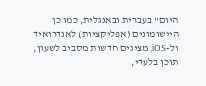היום" בעברית ובאנגלית, כמו כן היישומונים (אפליקציות) לאנדרואיד ול-iOS, מציגים חדשות מסביב לשעון, תוכן בלעדי,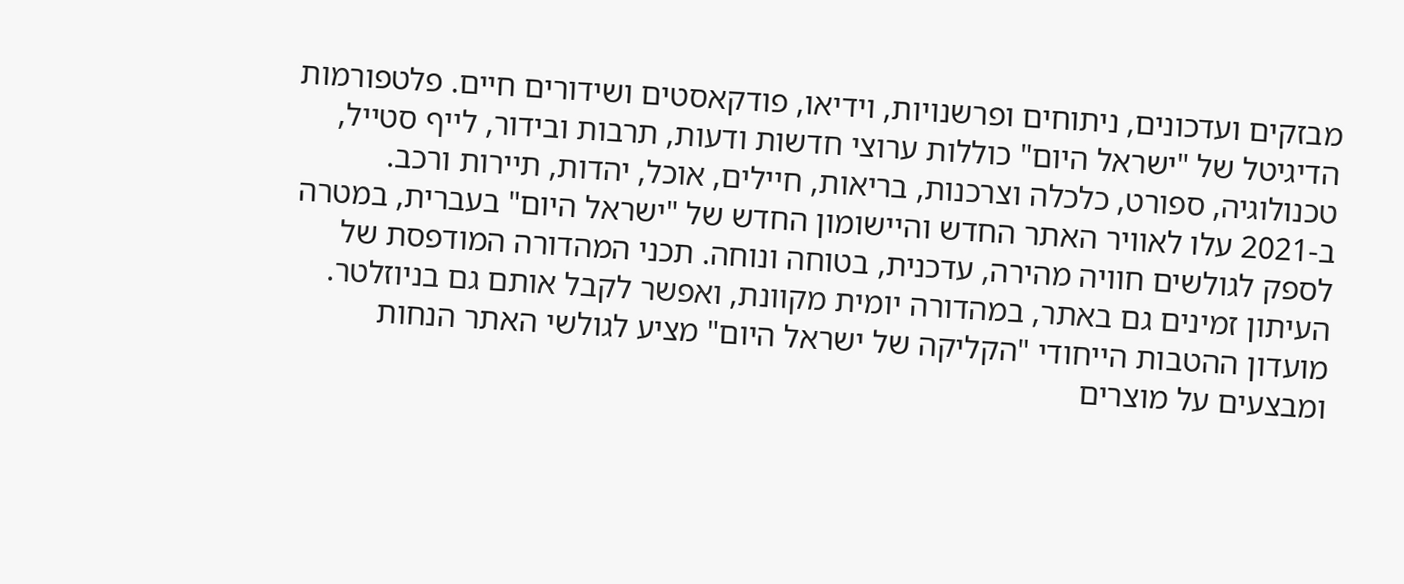מבזקים ועדכונים, ניתוחים ופרשנויות, וידיאו, פודקאסטים ושידורים חיים. פלטפורמות הדיגיטל של "ישראל היום" כוללות ערוצי חדשות ודעות, תרבות ובידור, לייף סטייל, טכנולוגיה, ספורט, כלכלה וצרכנות, בריאות, חיילים, אוכל, יהדות, תיירות ורכב. ב-2021 עלו לאוויר האתר החדש והיישומון החדש של "ישראל היום" בעברית, במטרה לספק לגולשים חוויה מהירה, עדכנית, בטוחה ונוחה. תכני המהדורה המודפסת של העיתון זמינים גם באתר, במהדורה יומית מקוונת, ואפשר לקבל אותם גם בניוזלטר. מועדון ההטבות הייחודי "הקליקה של ישראל היום" מציע לגולשי האתר הנחות ומבצעים על מוצרים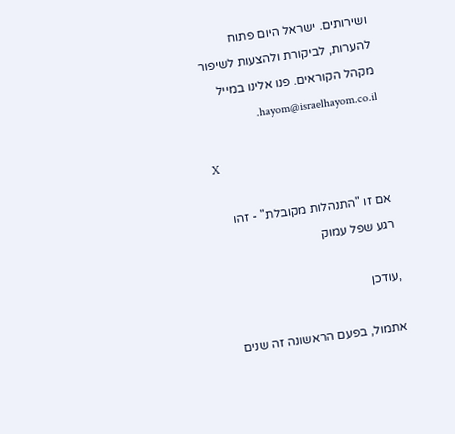ושירותים. ישראל היום פתוח להערות, לביקורת ולהצעות לשיפור מקהל הקוראים. פנו אלינו במייל hayom@israelhayom.co.il.

X

אם זו "התנהלות מקובלת" - זהו רגע שפל עמוק

,עודכן

אתמול, בפעם הראשונה זה שנים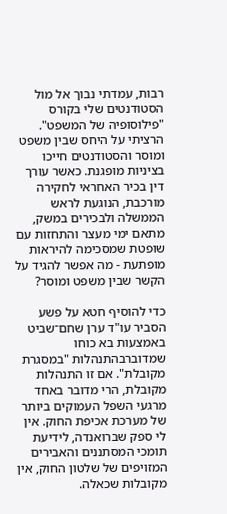רבות, עמדתי נבוך אל מול הסטודנטים שלי בקורס "פילוסופיה של המשפט". הרציתי על היחס שבין משפט ומוסר והסטודנטים חייכו בציניות מופגנת. כאשר עורך דין בכיר האחראי לחקירה מורכבת, הנוגעת לראש הממשלה ולבכירים במשק, מתאם ימי מעצר והתחזות עם שופטת שמסכימה להיראות מופתעת - מה אפשר להגיד על הקשר שבין משפט ומוסר?

כדי להוסיף חטא על פשע הסביר עו"ד ערן שחם־שביט באמצעות בא כוחו שמדוברבהתנהלות "במסגרת מקובלת". אם זו התנהלות מקובלת, הרי מדובר באחד מרגעי השפל העמוקים ביותר של מערכת אכיפת החוק. אין לי ספק שברואנדה, לידיעת תומכי המסתננים והאבירים המזויפים של שלטון החוק, אין מקובלות שכאלה.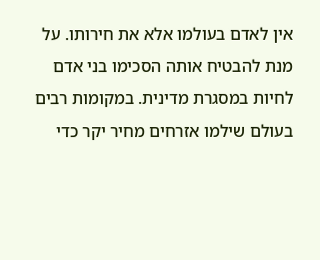אין לאדם בעולמו אלא את חירותו. על מנת להבטיח אותה הסכימו בני אדם לחיות במסגרת מדינית. במקומות רבים בעולם שילמו אזרחים מחיר יקר כדי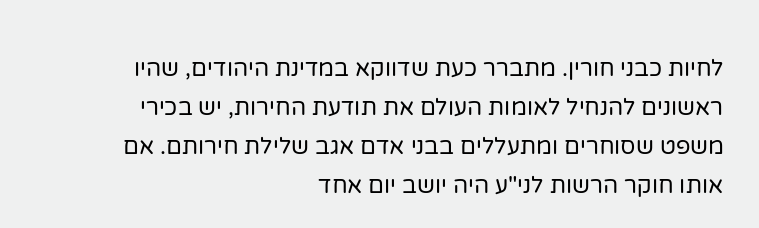לחיות כבני חורין. מתברר כעת שדווקא במדינת היהודים, שהיו ראשונים להנחיל לאומות העולם את תודעת החירות, יש בכירי משפט שסוחרים ומתעללים בבני אדם אגב שלילת חירותם. אם אותו חוקר הרשות לני"ע היה יושב יום אחד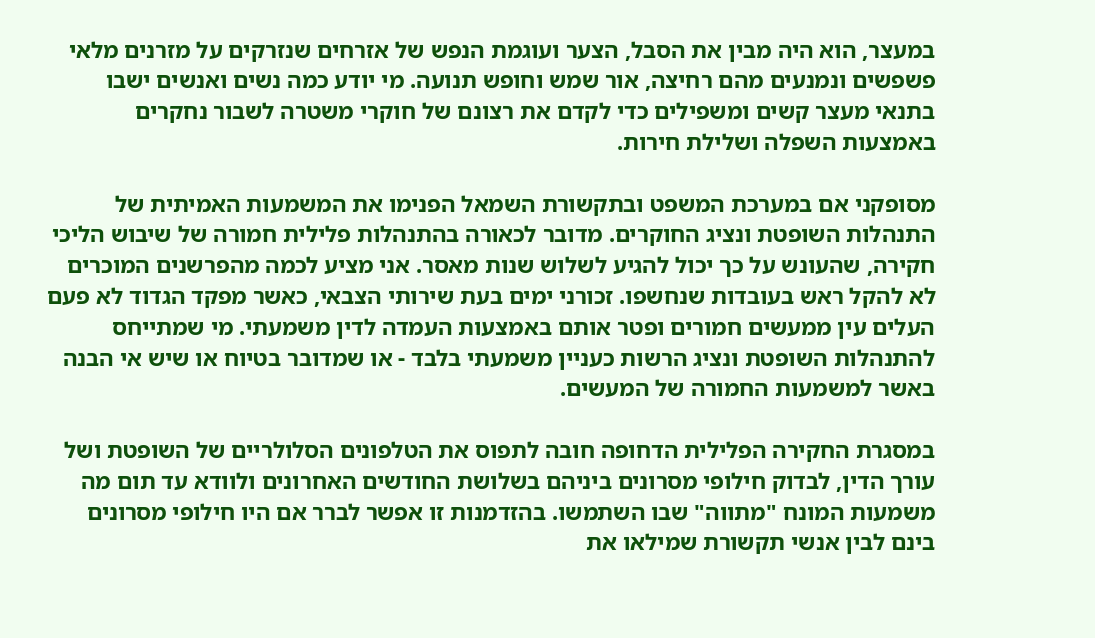במעצר, הוא היה מבין את הסבל, הצער ועוגמת הנפש של אזרחים שנזרקים על מזרנים מלאי פשפשים ונמנעים מהם רחיצה, אור שמש וחופש תנועה. מי יודע כמה נשים ואנשים ישבו בתנאי מעצר קשים ומשפילים כדי לקדם את רצונם של חוקרי משטרה לשבור נחקרים באמצעות השפלה ושלילת חירות.

מסופקני אם במערכת המשפט ובתקשורת השמאל הפנימו את המשמעות האמיתית של התנהלות השופטת ונציג החוקרים. מדובר לכאורה בהתנהלות פלילית חמורה של שיבוש הליכי חקירה, שהעונש על כך יכול להגיע לשלוש שנות מאסר. אני מציע לכמה מהפרשנים המוכרים לא להקל ראש בעובדות שנחשפו. זכורני ימים בעת שירותי הצבאי, כאשר מפקד הגדוד לא פעם העלים עין ממעשים חמורים ופטר אותם באמצעות העמדה לדין משמעתי. מי שמתייחס להתנהלות השופטת ונציג הרשות כעניין משמעתי בלבד - או שמדובר בטיוח או שיש אי הבנה באשר למשמעות החמורה של המעשים.

במסגרת החקירה הפלילית הדחופה חובה לתפוס את הטלפונים הסלולריים של השופטת ושל עורך הדין, לבדוק חילופי מסרונים ביניהם בשלושת החודשים האחרונים ולוודא עד תום מה משמעות המונח "מתווה" שבו השתמשו. בהזדמנות זו אפשר לברר אם היו חילופי מסרונים בינם לבין אנשי תקשורת שמילאו את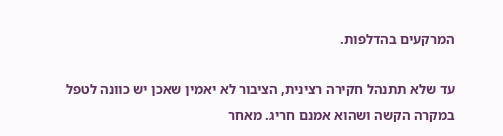המרקעים בהדלפות.

עד שלא תתנהל חקירה רצינית, הציבור לא יאמין שאכן יש כוונה לטפל במקרה הקשה ושהוא אמנם חריג. מאחר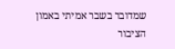שמדובר בשבר אמיתי באמון הציבור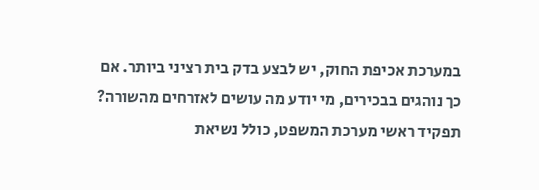במערכת אכיפת החוק, יש לבצע בדק בית רציני ביותר. אם כך נוהגים בבכירים, מי יודע מה עושים לאזרחים מהשורה? תפקיד ראשי מערכת המשפט, כולל נשיאת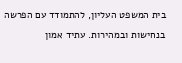בית המשפט העליון, להתמודד עם הפרשה בנחישות ובמהירות. עתיד אמון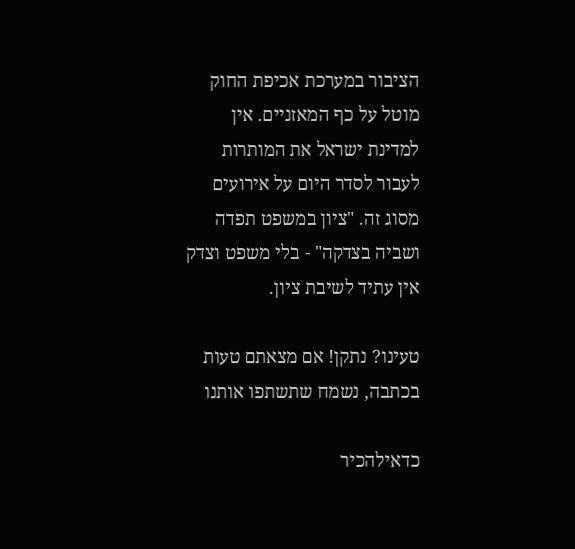הציבור במערכת אכיפת החוק מוטל על כף המאזניים. אין למדינת ישראל את המותרות לעבור לסדר היום על אירועים מסוג זה. "ציון במשפט תפדה ושביה בצדקה" - בלי משפט וצדק אין עתיד לשיבת ציון.

טעינו? נתקן! אם מצאתם טעות בכתבה, נשמח שתשתפו אותנו

כדאילהכיר